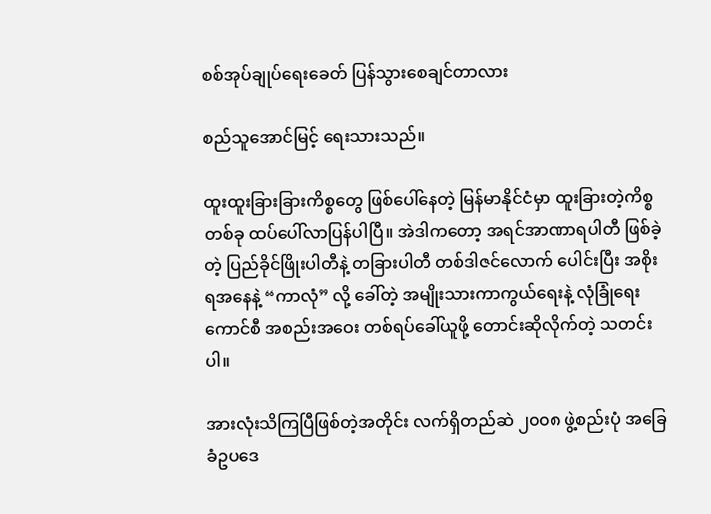စစ်အုပ်ချုပ်ရေးခေတ် ပြန်သွားစေချင်တာလား

စည်သူအောင်မြင့် ရေးသားသည်။

ထူးထူးခြားခြားကိစ္စတွေ ဖြစ်ပေါ်နေတဲ့ မြန်မာနိုင်ငံမှာ ထူးခြားတဲ့ကိစ္စ တစ်ခု ထပ်ပေါ်လာပြန်ပါပြီ။ အဲဒါကတော့ အရင်အာဏာရပါတီ ဖြစ်ခဲ့တဲ့ ပြည်ခိုင်ဖြိုးပါတီနဲ့ တခြားပါတီ တစ်ဒါဇင်လောက် ပေါင်းပြီး အစိုးရအနေနဲ့ “ကာလုံ” လို့ ခေါ်တဲ့ အမျိုးသားကာကွယ်ရေးနဲ့ လုံခြုံရေးကောင်စီ အစည်းအဝေး တစ်ရပ်ခေါ်ယူဖို့ တောင်းဆိုလိုက်တဲ့ သတင်းပါ။

အားလုံးသိကြပြီဖြစ်တဲ့အတိုင်း လက်ရှိတည်ဆဲ ၂၀၀၈ ဖွဲ့စည်းပုံ အခြေခံဥပဒေ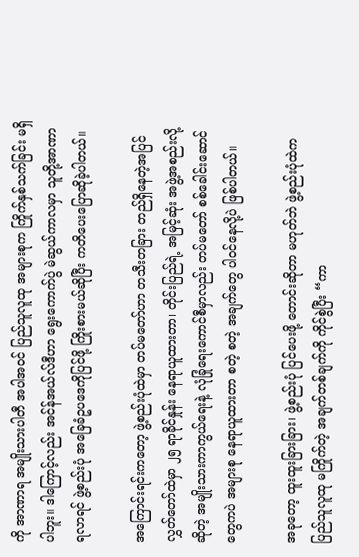ကို အာဏာရ အမျိုးသားပါတီ အပါအဝင် ပြည်သူလူထု အများစုက ကြိုက်နှစ်သက်ခြင်း မရှိပါဘူး။ ဒါကြောင့်လည်း အင်န်အယ်လ်ဒီဟာ ရွေးကောက်ပွဲ မဲဆွယ်ကာလမှာ သူတို့အာဏာရလာရင် ဖွဲ့စည်းပုံ အခြေခံဥပဒေကိုပြင်ဖို့ ကြိုးစားမယ်ဆိုပြီး ကတိပေးပြောဆိုခဲ့ပါတယ်။

အကြောင်းရင်းကတော့ ဖွဲ့စည်းပုံထဲမှာ တပ်မတော်ဟာ တသီးတခြား တည်ရှိနေတဲ့အပြင် လွှတ်တော်ထဲမှာ ၂၅ ရာခိုင်နှုန်း နေရာယူထားတာ၊ တိုင်းပြည်ရဲ့ အမြင့်ဆုံး အဖွဲ့အစည်းလို့ဆိုတဲ့ အမျိုးသားကာကွယ်ရေးနဲ့ လုံခြုံရေးကောင်စီမှာလည်း တပ်မတော် စစ်ခေါင်းဆောင်တွေကပဲ အများစု နေရာယူထားတာ စတဲ့ စတဲ့ အချက်တွေ ပါဝင်နေလို့ပဲ ဖြစ်ပါတယ်။

အခုတော့ ထူးထူးခြားခြား၊ ဖွဲ့စည်းပုံ ပြင်ပေးဖို့ တောင်းဆိုတာ မဟုတ်ဘဲ ဖွဲ့စည်းပုံထဲက ပြည်သူလူထု မကြိုက်တဲ့ အချက်တစ်ချက်ကို ကိုင်စွဲပြီး “ကာ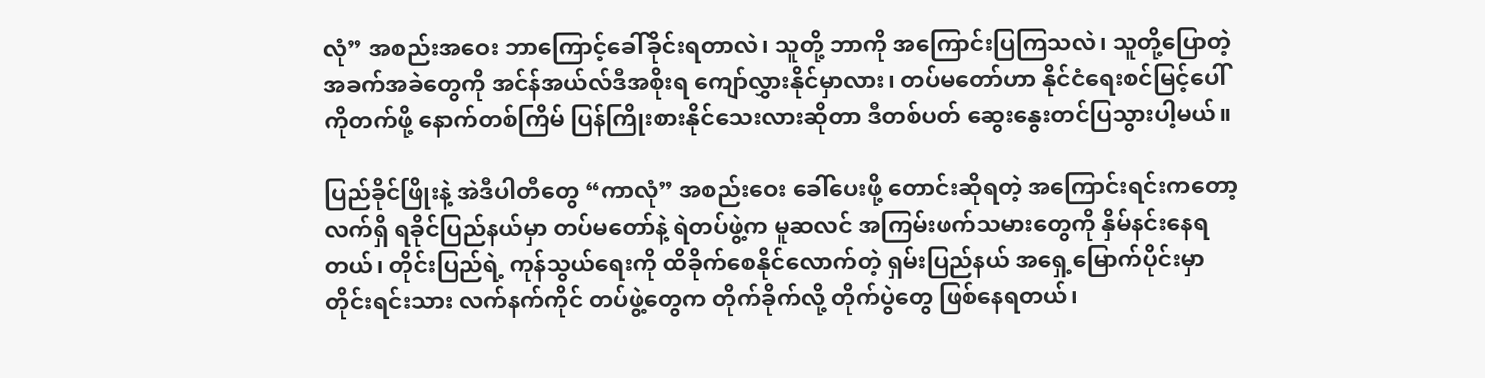လုံ” အစည်းအဝေး ဘာကြောင့်ခေါ်ခိုင်းရတာလဲ၊ သူတို့ ဘာကို အကြောင်းပြကြသလဲ၊ သူတို့ပြောတဲ့ အခက်အခဲတွေကို အင်န်အယ်လ်ဒီအစိုးရ ကျော်လွှားနိုင်မှာလား၊ တပ်မတော်ဟာ နိုင်ငံရေးစင်မြင့်ပေါ်ကိုတက်ဖို့ နောက်တစ်ကြိမ် ပြန်ကြိုးစားနိုင်သေးလားဆိုတာ ဒီတစ်ပတ် ဆွေးနွေးတင်ပြသွားပါ့မယ်။

ပြည်ခိုင်ဖြိုးနဲ့ အဲဒီပါတီတွေ “ကာလုံ” အစည်းဝေး ခေါ်ပေးဖို့ တောင်းဆိုရတဲ့ အကြောင်းရင်းကတော့ လက်ရှိ ရခိုင်ပြည်နယ်မှာ တပ်မတော်နဲ့ ရဲတပ်ဖွဲ့က မူဆလင် အကြမ်းဖက်သမားတွေကို နှိမ်နင်းနေရတယ်၊ တိုင်းပြည်ရဲ့ ကုန်သွယ်ရေးကို ထိခိုက်စေနိုင်လောက်တဲ့ ရှမ်းပြည်နယ် အရှေ့မြောက်ပိုင်းမှာ တိုင်းရင်းသား လက်နက်ကိုင် တပ်ဖွဲ့တွေက တိုက်ခိုက်လို့ တိုက်ပွဲတွေ ဖြစ်နေရတယ်၊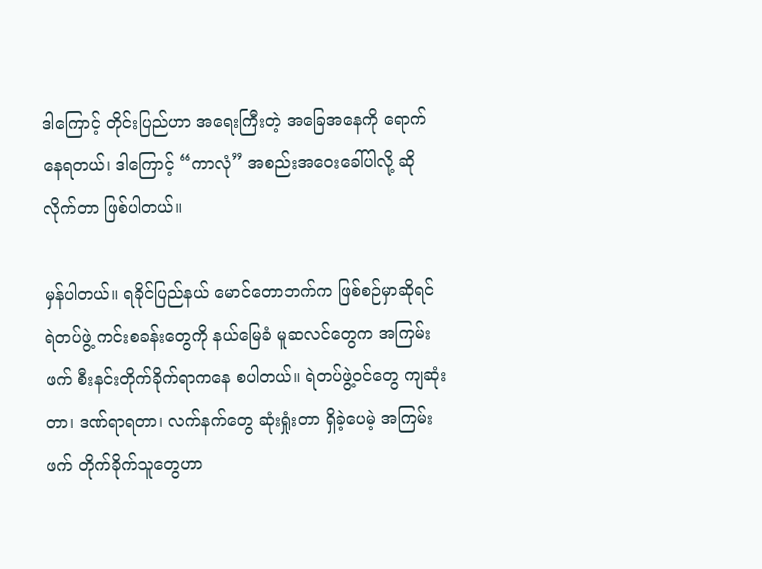ဒါကြောင့် တိုင်းပြည်ဟာ အရေးကြီးတဲ့ အခြေအနေကို ရောက်နေရတယ်၊ ဒါကြောင့် “ကာလုံ” အစည်းအဝေးခေါ်ပါလို့ ဆိုလိုက်တာ ဖြစ်ပါတယ်။

မှန်ပါတယ်။ ရခိုင်ပြည်နယ် မောင်တောဘက်က ဖြစ်စဉ်မှာဆိုရင် ရဲတပ်ဖွဲ့ ကင်းစခန်းတွေကို နယ်မြေခံ မူဆလင်တွေက အကြမ်းဖက် စီးနင်းတိုက်ခိုက်ရာကနေ စပါတယ်။ ရဲတပ်ဖွဲ့ဝင်တွေ ကျဆုံးတာ၊ ဒဏ်ရာရတာ၊ လက်နက်တွေ ဆုံးရှုံးတာ ရှိခဲ့ပေမဲ့ အကြမ်းဖက် တိုက်ခိုက်သူတွေဟာ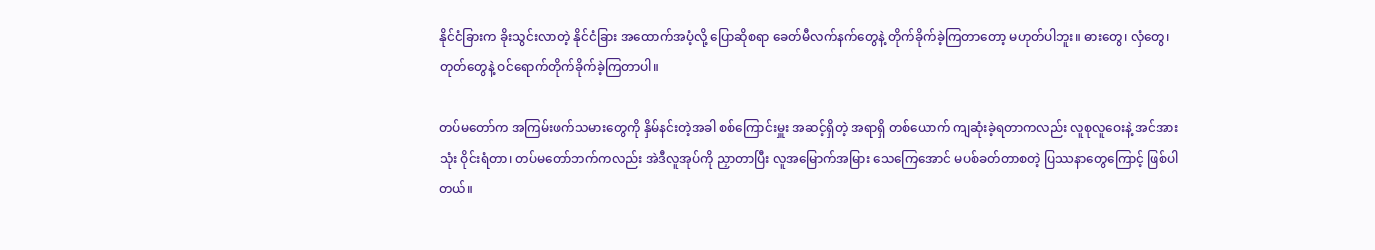နိုင်ငံခြားက ခိုးသွင်းလာတဲ့ နိုင်ငံခြား အထောက်အပံ့လို့ ပြောဆိုစရာ ခေတ်မီလက်နက်တွေနဲ့ တိုက်ခိုက်ခဲ့ကြတာတော့ မဟုတ်ပါဘူး။ ဓားတွေ၊ လှံတွေ၊ တုတ်တွေနဲ့ ဝင်ရောက်တိုက်ခိုက်ခဲ့ကြတာပါ။

တပ်မတော်က အကြမ်းဖက်သမားတွေကို နှိမ်နင်းတဲ့အခါ စစ်ကြောင်းမှူး အဆင့်ရှိတဲ့ အရာရှိ တစ်ယောက် ကျဆုံးခဲ့ရတာကလည်း လူစုလူဝေးနဲ့ အင်အားသုံး ဝိုင်းရံတာ၊ တပ်မတော်ဘက်ကလည်း အဲဒီလူအုပ်ကို ညှာတာပြီး လူအမြောက်အမြား သေကြေအောင် မပစ်ခတ်တာစတဲ့ ပြဿနာတွေကြောင့် ဖြစ်ပါတယ်။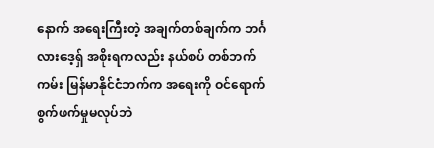နောက် အရေးကြီးတဲ့ အချက်တစ်ချက်က ဘင်္ဂလားဒေ့ရှ် အစိုးရကလည်း နယ်စပ် တစ်ဘက်ကမ်း မြန်မာနိုင်ငံဘက်က အရေးကို ဝင်ရောက် စွက်ဖက်မှုမလုပ်ဘဲ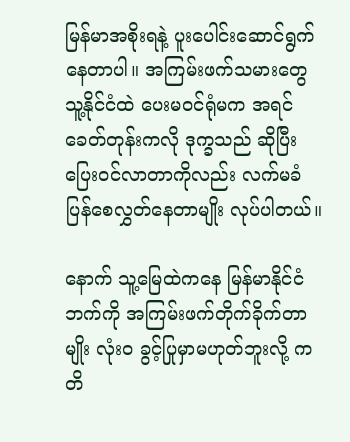မြန်မာအစိုးရနဲ့ ပူးပေါင်းဆောင်ရွက်နေတာပါ။ အကြမ်းဖက်သမားတွေ သူ့နိုင်ငံထဲ ပေးမဝင်ရုံမက အရင်ခေတ်တုန်းကလို ဒုက္ခသည် ဆိုပြီး ပြေးဝင်လာတာကိုလည်း လက်မခံ ပြန်စေလွှတ်နေတာမျိုး လုပ်ပါတယ်။

နောက် သူ့မြေထဲကနေ မြန်မာနိုင်ငံဘက်ကို အကြမ်းဖက်တိုက်ခိုက်တာမျိုး လုံးဝ ခွင့်ပြုမှာမဟုတ်ဘူးလို့ ကတိ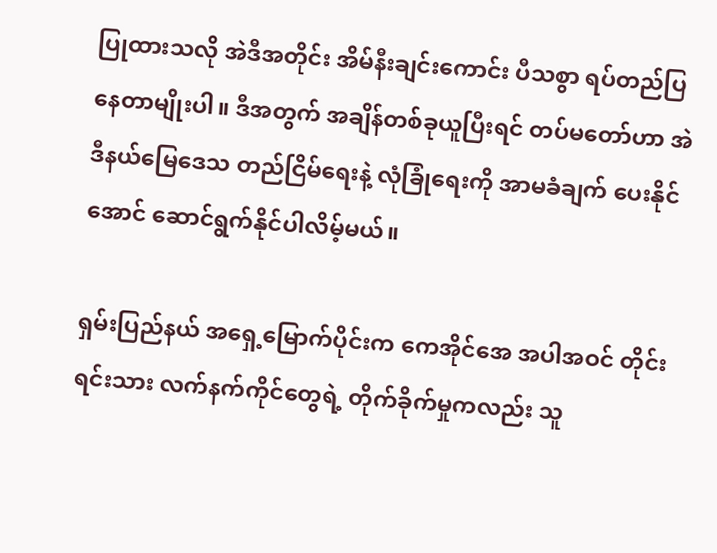ပြုထားသလို အဲဒီအတိုင်း အိမ်နီးချင်းကောင်း ပီသစွာ ရပ်တည်ပြနေတာမျိုးပါ။ ဒီအတွက် အချိန်တစ်ခုယူပြီးရင် တပ်မတော်ဟာ အဲဒီနယ်မြေဒေသ တည်ငြိမ်ရေးနဲ့ လုံခြုံရေးကို အာမခံချက် ပေးနိုင်အောင် ဆောင်ရွက်နိုင်ပါလိမ့်မယ်။

ရှမ်းပြည်နယ် အရှေ့မြောက်ပိုင်းက ကေအိုင်အေ အပါအဝင် တိုင်းရင်းသား လက်နက်ကိုင်တွေရဲ့ တိုက်ခိုက်မှုကလည်း သူ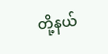တို့နယ်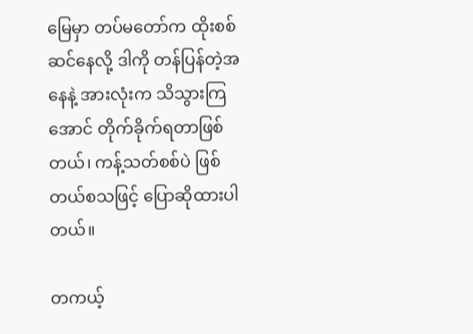မြေမှာ တပ်မတော်က ထိုးစစ်ဆင်နေလို့ ဒါကို တန်ပြန်တဲ့အနေနဲ့ အားလုံးက သိသွားကြအောင် တိုက်ခိုက်ရတာဖြစ်တယ်၊ ကန့်သတ်စစ်ပဲ ဖြစ်တယ်စသဖြင့် ပြောဆိုထားပါတယ်။

တကယ့်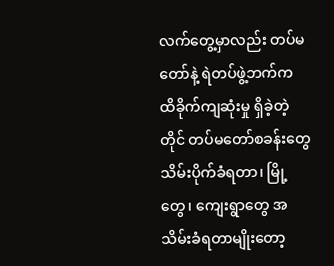လက်တွေ့မှာလည်း တပ်မတော်နဲ့ ရဲတပ်ဖွဲ့ဘက်က ထိခိုက်ကျဆုံးမှု ရှိခဲ့တဲ့တိုင် တပ်မတော်စခန်းတွေ သိမ်းပိုက်ခံရတာ၊ မြို့တွေ၊ ကျေးရွာတွေ အသိမ်းခံရတာမျိုးတော့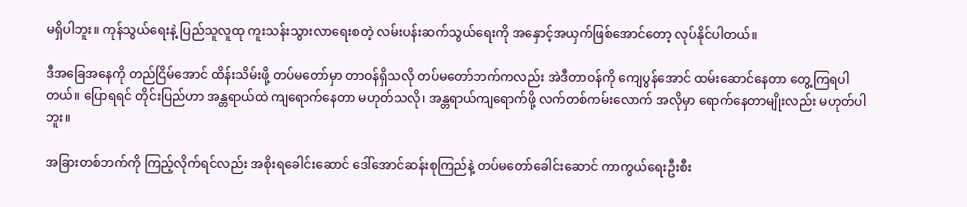မရှိပါဘူး။ ကုန်သွယ်ရေးနဲ့ ပြည်သူလူထု ကူးသန်းသွားလာရေးစတဲ့ လမ်းပန်းဆက်သွယ်ရေးကို အနှောင့်အယှက်ဖြစ်အောင်တော့ လုပ်နိုင်ပါတယ်။

ဒီအခြေအနေကို တည်ငြိမ်အောင် ထိန်းသိမ်းဖို့ တပ်မတော်မှာ တာဝန်ရှိသလို တပ်မတော်ဘက်ကလည်း အဲဒီတာဝန်ကို ကျေပွန်အောင် ထမ်းဆောင်နေတာ တွေ့ကြရပါတယ်။ ပြောရရင် တိုင်းပြည်ဟာ အန္တရာယ်ထဲ ကျရောက်နေတာ မဟုတ်သလို၊ အန္တရာယ်ကျရောက်ဖို့ လက်တစ်ကမ်းလောက် အလိုမှာ ရောက်နေတာမျိုးလည်း မဟုတ်ပါဘူး။

အခြားတစ်ဘက်ကို ကြည့်လိုက်ရင်လည်း အစိုးရခေါင်းဆောင် ဒေါ်အောင်ဆန်းစုကြည်နဲ့ တပ်မတော်ခေါင်းဆောင် ကာကွယ်ရေးဦးစီး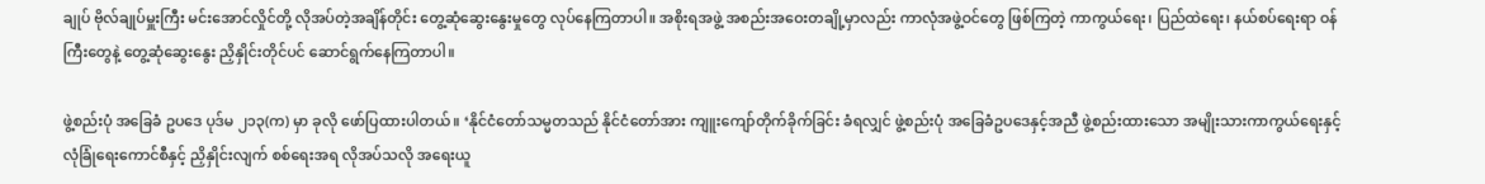ချုပ် ဗိုလ်ချုပ်မှူးကြီး မင်းအောင်လှိုင်တို့ လိုအပ်တဲ့အချိန်တိုင်း တွေ့ဆုံဆွေးနွေးမှုတွေ လုပ်နေကြတာပါ။ အစိုးရအဖွဲ့ အစည်းအဝေးတချို့မှာလည်း ကာလုံအဖွဲ့ဝင်တွေ ဖြစ်ကြတဲ့ ကာကွယ်ရေး၊ ပြည်ထဲရေး၊ နယ်စပ်ရေးရာ ဝန်ကြီးတွေနဲ့ တွေ့ဆုံဆွေးနွေး ညှိနှိုင်းတိုင်ပင် ဆောင်ရွက်နေကြတာပါ။

ဖွဲ့စည်းပုံ အခြေခံ ဥပဒေ ပုဒ်မ ၂၁၃(က) မှာ ခုလို ဖော်ပြထားပါတယ်။ ‘နိုင်ငံတော်သမ္မတသည် နိုင်ငံတော်အား ကျူးကျော်တိုက်ခိုက်ခြင်း ခံရလျှင် ဖွဲ့စည်းပုံ အခြေခံဥပဒေနှင့်အညီ ဖွဲ့စည်းထားသော အမျိုးသားကာကွယ်ရေးနှင့် လုံခြုံရေးကောင်စီနှင့် ညှိနှိုင်းလျက် စစ်ရေးအရ လိုအပ်သလို အရေးယူ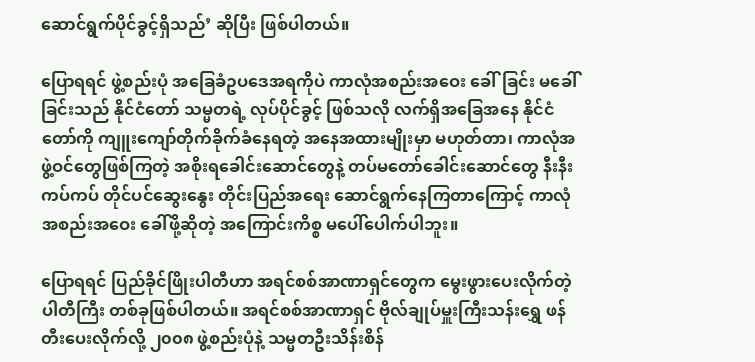ဆောင်ရွက်ပိုင်ခွင့်ရှိသည်’ ဆိုပြီး ဖြစ်ပါတယ်။

ပြောရရင် ဖွဲ့စည်းပုံ အခြေခံဥပဒေအရကိုပဲ ကာလုံအစည်းအဝေး ခေါ်ခြင်း မခေါ်ခြင်းသည် နိုင်ငံတော် သမ္မတရဲ့ လုပ်ပိုင်ခွင့် ဖြစ်သလို လက်ရှိအခြေအနေ နိုင်ငံတော်ကို ကျူးကျော်တိုက်ခိုက်ခံနေရတဲ့ အနေအထားမျိုးမှာ မဟုတ်တာ၊ ကာလုံအဖွဲ့ဝင်တွေဖြစ်ကြတဲ့ အစိုးရခေါင်းဆောင်တွေနဲ့ တပ်မတော်ခေါင်းဆောင်တွေ နီးနီးကပ်ကပ် တိုင်ပင်ဆွေးနွေး တိုင်းပြည်အရေး ဆောင်ရွက်နေကြတာကြောင့် ကာလုံအစည်းအဝေး ခေါ်ဖို့ဆိုတဲ့ အကြောင်းကိစ္စ မပေါ်ပေါက်ပါဘူး။

ပြောရရင် ပြည်ခိုင်ဖြိုးပါတီဟာ အရင်စစ်အာဏာရှင်တွေက မွေးဖွားပေးလိုက်တဲ့ ပါတီကြီး တစ်ခုဖြစ်ပါတယ်။ အရင်စစ်အာဏာရှင် ဗိုလ်ချုပ်မှူးကြီးသန်းရွှေ ဖန်တီးပေးလိုက်လို့ ၂၀၀၈ ဖွဲ့စည်းပုံနဲ့ သမ္မတဦးသိန်းစိန်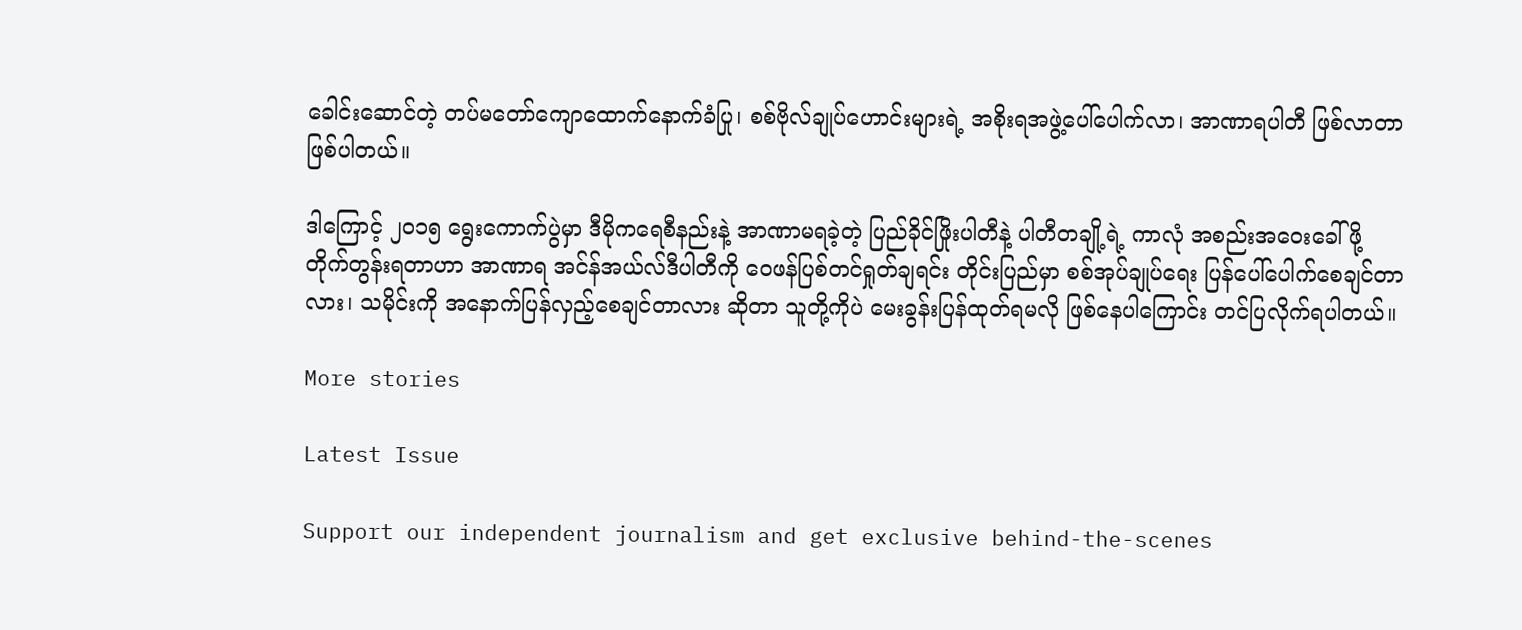ခေါင်းဆောင်တဲ့ တပ်မတော်ကျောထောက်နောက်ခံပြု၊ စစ်ဗိုလ်ချုပ်ဟောင်းများရဲ့ အစိုးရအဖွဲ့ပေါ်ပေါက်လာ၊ အာဏာရပါတီ ဖြစ်လာတာ ဖြစ်ပါတယ်။

ဒါကြောင့် ၂၀၁၅ ရွေးကောက်ပွဲမှာ ဒီမိုကရေစီနည်းနဲ့ အာဏာမရခဲ့တဲ့ ပြည်ခိုင်ဖြိုးပါတီနဲ့ ပါတီတချို့ရဲ့ ကာလုံ အစည်းအဝေးခေါ်ဖို့ တိုက်တွန်းရတာဟာ အာဏာရ အင်န်အယ်လ်ဒီပါတီကို ဝေဖန်ပြစ်တင်ရှုတ်ချရင်း တိုင်းပြည်မှာ စစ်အုပ်ချုပ်ရေး ပြန်ပေါ်ပေါက်စေချင်တာလား၊ သမိုင်းကို အနောက်ပြန်လှည့်စေချင်တာလား ဆိုတာ သူတို့ကိုပဲ မေးခွန်းပြန်ထုတ်ရမလို ဖြစ်နေပါကြောင်း တင်ပြလိုက်ရပါတယ်။

More stories

Latest Issue

Support our independent journalism and get exclusive behind-the-scenes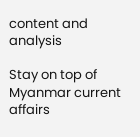content and analysis

Stay on top of Myanmar current affairs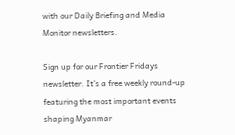with our Daily Briefing and Media Monitor newsletters.

Sign up for our Frontier Fridays newsletter. It’s a free weekly round-up featuring the most important events shaping Myanmar